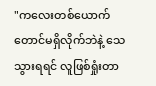"ကလေးတစ်ယောက်တောင်မရှိလိုက်ဘဲနဲ့ သေသွားရရင် လူဖြစ်ရှုံးတာ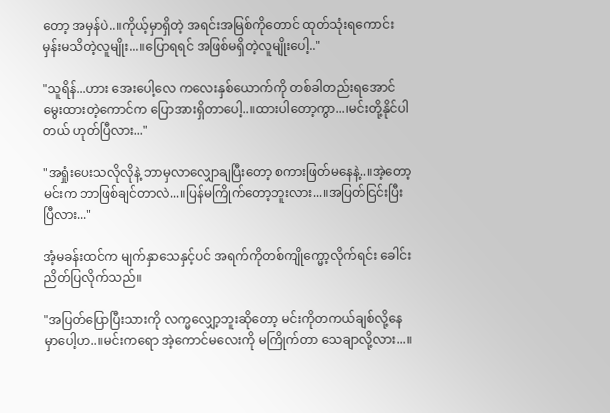တော့ အမှန်ပဲ..။ကိုယ့်မှာရှိတဲ့ အရင်းအမြစ်ကိုတောင် ထုတ်သုံးရကောင်းမှန်းမသိတဲ့လူမျိုး...။ပြောရရင် အဖြစ်မရှိတဲ့လူမျိုးပေါ့.."

"သူရိန်...ဟား အေးပေါ့လေ ကလေးနှစ်ယောက်ကို တစ်ခါတည်းရအောင် မွေးထားတဲ့ကောင်က ပြောအားရှိတာပေါ့..။ထားပါတော့ကွာ...၊မင်းတို့နိုင်ပါတယ် ဟုတ်ပြီလား..."

"အရှုံးပေးသလိုလိုနဲ့ ဘာမှလာလျှောချပြီးတော့ စကားဖြတ်မနေနဲ့..။အဲ့တော့ မင်းက ဘာဖြစ်ချင်တာလဲ...။ပြန်မကြိုက်တော့ဘူးလား...။အပြတ်ငြင်းပြီးပြီလား..."

အံ့မခန်းထင်က မျက်နှာသေနှင့်ပင် အရက်ကိုတစ်ကျိုက္မော့လိုက်ရင်း ခေါင်းညိတ်ပြလိုက်သည်။

"အပြတ်ပြောပြီးသားကို လက္မလျှော့ဘူးဆိုတော့ မင်းကိုတကယ်ချစ်လို့နေမှာပေါ့ဟ..။မင်းကရော အဲ့ကောင်မလေးကို မကြိုက်တာ သေချာလို့လား...။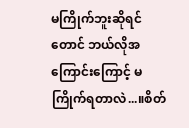မကြိုက်ဘူးဆိုရင်တောင် ဘယ်လိုအကြောင်းကြောင့် မကြိုက်ရတာလဲ...။စိတ်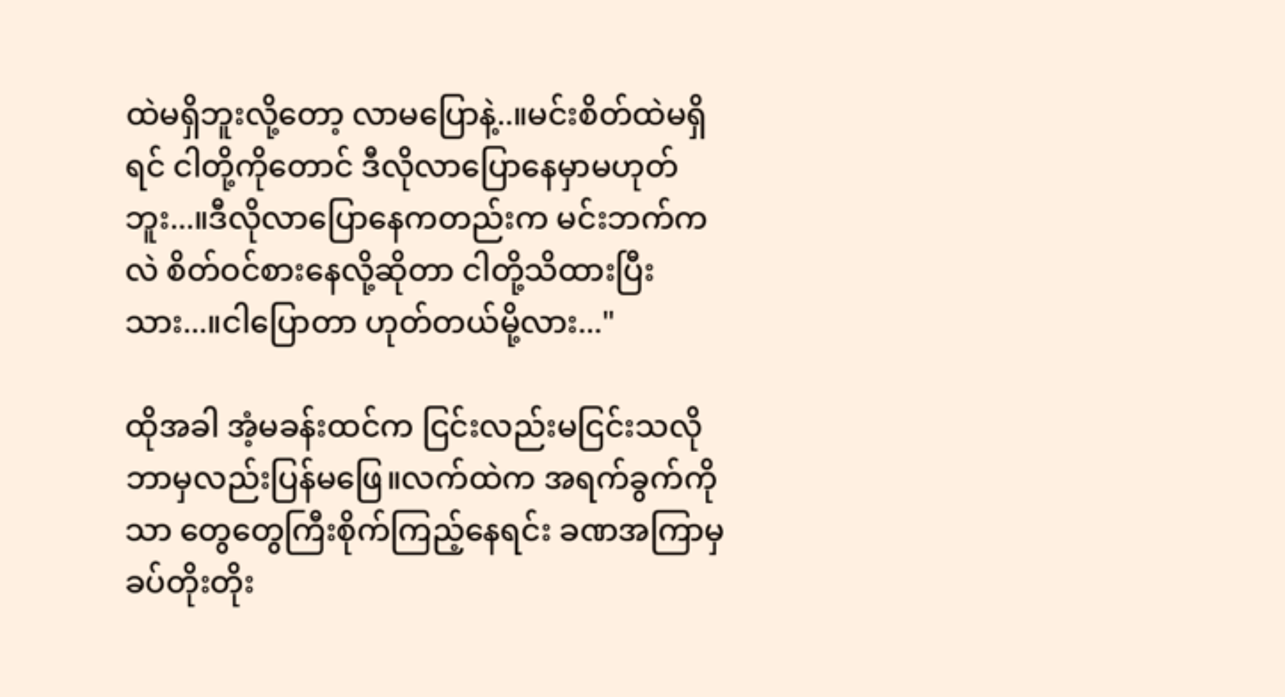ထဲမရှိဘူးလို့တော့ လာမပြောနဲ့..။မင်းစိတ်ထဲမရှိရင် ငါတို့ကိုတောင် ဒီလိုလာပြောနေမှာမဟုတ်ဘူး...။ဒီလိုလာပြောနေကတည်းက မင်းဘက်ကလဲ စိတ်ဝင်စားနေလို့ဆိုတာ ငါတို့သိထားပြီးသား...။ငါပြောတာ ဟုတ်တယ်မို့လား..."

ထိုအခါ အံ့မခန်းထင်က ငြင်းလည်းမငြင်းသလို ဘာမှလည်းပြန်မဖြေ။လက်ထဲက အရက်ခွက်ကိုသာ တွေတွေကြီးစိုက်ကြည့်နေရင်း ခဏအကြာမှ ခပ်တိုးတိုး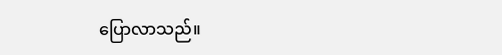ပြောလာသည်။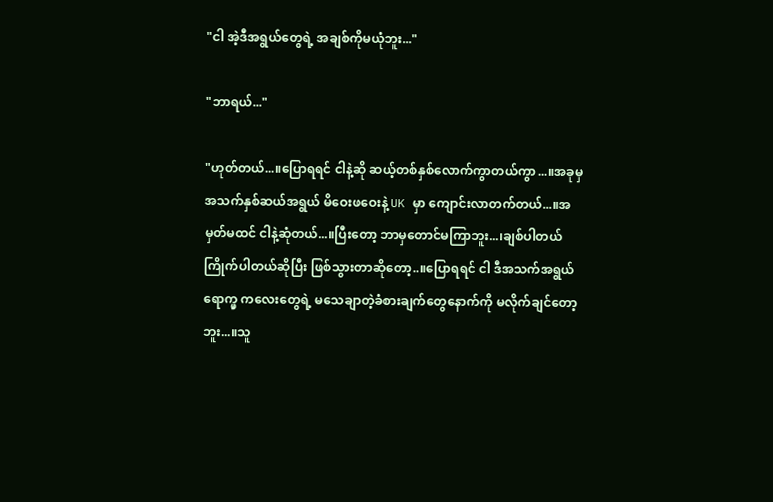"ငါ အဲ့ဒီအရွယ်တွေရဲ့ အချစ်ကိုမယုံဘူး..."

"ဘာရယ်..."

"ဟုတ်တယ်...။ပြောရရင် ငါနဲ့ဆို ဆယ့်တစ်နှစ်လောက်ကွာတယ်ကွာ...။အခုမှ အသက်နှစ်ဆယ်အရွယ် မိဝေးဖဝေးနဲ့ UK မှာ ကျောင်းလာတက်တယ်...။အမှတ်မထင် ငါနဲ့ဆုံတယ်...။ပြီးတော့ ဘာမှတောင်မကြာဘူး...၊ချစ်ပါတယ် ကြိုက်ပါတယ်ဆိုပြီး ဖြစ်သွားတာဆိုတော့..။ပြောရရင် ငါ ဒီအသက်အရွယ်ရောက္မှ ကလေးတွေရဲ့ မသေချာတဲ့ခံစားချက်တွေနောက်ကို မလိုက်ချင်တော့ဘူး...။သူ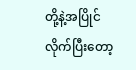တို့နဲ့အပြိုင်လိုက်ပြီးတော့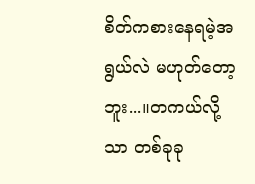စိတ်ကစားနေရမဲ့အရွယ်လဲ မဟုတ်တော့ဘူး...။တကယ်လို့သာ တစ်ခုခု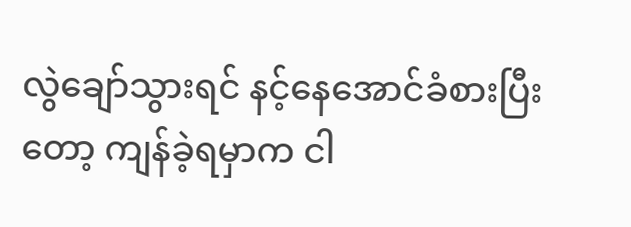လွဲချော်သွားရင် နင့်နေအောင်ခံစားပြီးတော့ ကျန်ခဲ့ရမှာက ငါ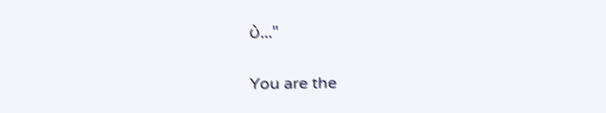ပဲ..."

You are the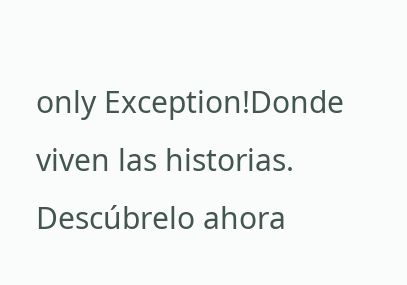only Exception!Donde viven las historias. Descúbrelo ahora